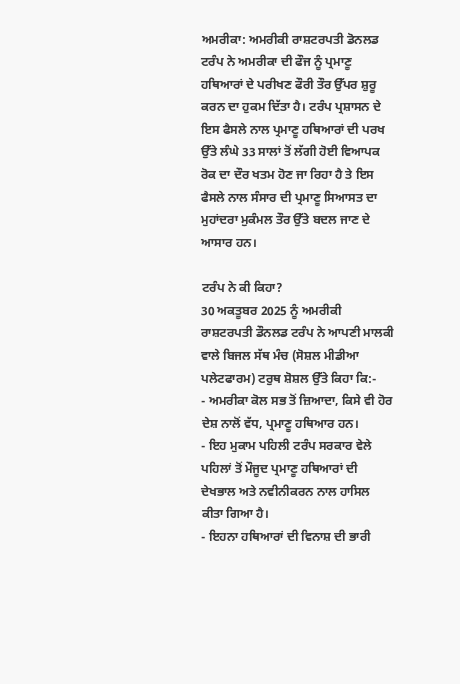ਅਮਰੀਕਾ: ਅਮਰੀਕੀ ਰਾਸ਼ਟਰਪਤੀ ਡੋਨਲਡ ਟਰੰਪ ਨੇ ਅਮਰੀਕਾ ਦੀ ਫੌਜ ਨੂੰ ਪ੍ਰਮਾਣੂ ਹਥਿਆਰਾਂ ਦੇ ਪਰੀਖਣ ਫੌਰੀ ਤੌਰ ਉੱਪਰ ਸ਼ੁਰੂ ਕਰਨ ਦਾ ਹੁਕਮ ਦਿੱਤਾ ਹੈ। ਟਰੰਪ ਪ੍ਰਸ਼ਾਸਨ ਦੇ ਇਸ ਫੈਸਲੇ ਨਾਲ ਪ੍ਰਮਾਣੂ ਹਥਿਆਰਾਂ ਦੀ ਪਰਖ ਉੱਤੇ ਲੰਘੇ 33 ਸਾਲਾਂ ਤੋਂ ਲੱਗੀ ਹੋਈ ਵਿਆਪਕ ਰੋਕ ਦਾ ਦੌਰ ਖਤਮ ਹੋਣ ਜਾ ਰਿਹਾ ਹੈ ਤੇ ਇਸ ਫੈਸਲੇ ਨਾਲ ਸੰਸਾਰ ਦੀ ਪ੍ਰਮਾਣੂ ਸਿਆਸਤ ਦਾ ਮੁਹਾਂਦਰਾ ਮੁਕੰਮਲ ਤੌਰ ਉੱਤੇ ਬਦਲ ਜਾਣ ਦੇ ਆਸਾਰ ਹਨ।

ਟਰੰਪ ਨੇ ਕੀ ਕਿਹਾ?
30 ਅਕਤੂਬਰ 2025 ਨੂੰ ਅਮਰੀਕੀ ਰਾਸ਼ਟਰਪਤੀ ਡੌਨਲਡ ਟਰੰਪ ਨੇ ਆਪਣੀ ਮਾਲਕੀ ਵਾਲੇ ਬਿਜਲ ਸੱਥ ਮੰਚ (ਸੋਸ਼ਲ ਮੀਡੀਆ ਪਲੇਟਫਾਰਮ) ਟਰੁਥ ਸ਼ੋਸ਼ਲ ਉੱਤੇ ਕਿਹਾ ਕਿ:-
- ਅਮਰੀਕਾ ਕੋਲ ਸਭ ਤੋਂ ਜ਼ਿਆਦਾ, ਕਿਸੇ ਵੀ ਹੋਰ ਦੇਸ਼ ਨਾਲੋਂ ਵੱਧ, ਪ੍ਰਮਾਣੂ ਹਥਿਆਰ ਹਨ।
- ਇਹ ਮੁਕਾਮ ਪਹਿਲੀ ਟਰੰਪ ਸਰਕਾਰ ਵੇਲੇ ਪਹਿਲਾਂ ਤੋਂ ਮੌਜੂਦ ਪ੍ਰਮਾਣੂ ਹਥਿਆਰਾਂ ਦੀ ਦੇਖਭਾਲ ਅਤੇ ਨਵੀਨੀਕਰਨ ਨਾਲ ਹਾਸਿਲ ਕੀਤਾ ਗਿਆ ਹੈ।
- ਇਹਨਾ ਹਥਿਆਰਾਂ ਦੀ ਵਿਨਾਸ਼ ਦੀ ਭਾਰੀ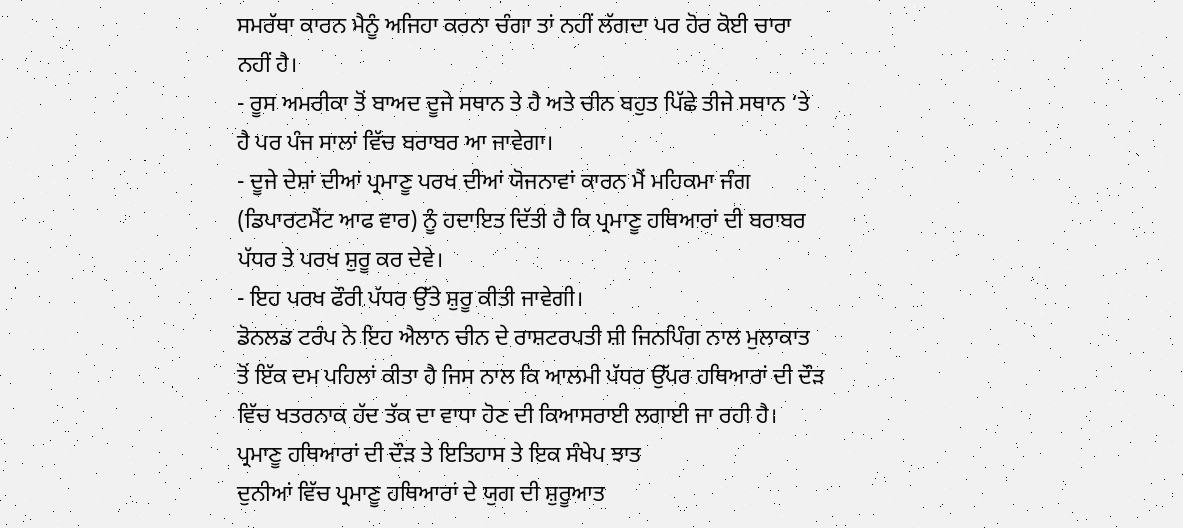ਸਮਰੱਥਾ ਕਾਰਨ ਮੈਨੂੰ ਅਜਿਹਾ ਕਰਨਾ ਚੰਗਾ ਤਾਂ ਨਹੀਂ ਲੱਗਦਾ ਪਰ ਹੋਰ ਕੋਈ ਚਾਰਾ ਨਹੀਂ ਹੈ।
- ਰੂਸ ਅਮਰੀਕਾ ਤੋਂ ਬਾਅਦ ਦੂਜੇ ਸਥਾਨ ਤੇ ਹੈ ਅਤੇ ਚੀਨ ਬਹੁਤ ਪਿੱਛੇ ਤੀਜੇ ਸਥਾਨ ‘ਤੇ ਹੈ ਪਰ ਪੰਜ ਸਾਲਾਂ ਵਿੱਚ ਬਰਾਬਰ ਆ ਜਾਵੇਗਾ।
- ਦੂਜੇ ਦੇਸ਼ਾਂ ਦੀਆਂ ਪ੍ਰਮਾਣੂ ਪਰਖ ਦੀਆਂ ਯੋਜਨਾਵਾਂ ਕਾਰਨ ਮੈਂ ਮਹਿਕਮਾ ਜੰਗ (ਡਿਪਾਰਟਮੈਂਟ ਆਫ ਵਾਰ) ਨੂੰ ਹਦਾਇਤ ਦਿੱਤੀ ਹੈ ਕਿ ਪ੍ਰਮਾਣੂ ਹਥਿਆਰਾਂ ਦੀ ਬਰਾਬਰ ਪੱਧਰ ਤੇ ਪਰਖ ਸ਼ੁਰੂ ਕਰ ਦੇਵੇ।
- ਇਹ ਪਰਖ ਫੌਰੀ ਪੱਧਰ ਉੱਤੇ ਸ਼ੁਰੂ ਕੀਤੀ ਜਾਵੇਗੀ।
ਡੋਨਲਡ ਟਰੰਪ ਨੇ ਇਹ ਐਲਾਨ ਚੀਨ ਦੇ ਰਾਸ਼ਟਰਪਤੀ ਸ਼ੀ ਜਿਨਪਿੰਗ ਨਾਲ ਮੁਲਾਕਾਤ ਤੋਂ ਇੱਕ ਦਮ ਪਹਿਲਾਂ ਕੀਤਾ ਹੈ ਜਿਸ ਨਾਲ ਕਿ ਆਲਮੀ ਪੱਧਰ ਉੱਪਰ ਹਥਿਆਰਾਂ ਦੀ ਦੌੜ ਵਿੱਚ ਖਤਰਨਾਕ ਹੱਦ ਤੱਕ ਦਾ ਵਾਧਾ ਹੋਣ ਦੀ ਕਿਆਸਰਾਈ ਲਗਾਈ ਜਾ ਰਹੀ ਹੈ।
ਪ੍ਰਮਾਣੂ ਹਥਿਆਰਾਂ ਦੀ ਦੌੜ ਤੇ ਇਤਿਹਾਸ ਤੇ ਇਕ ਸੰਖੇਪ ਝਾਤ
ਦੁਨੀਆਂ ਵਿੱਚ ਪ੍ਰਮਾਣੂ ਹਥਿਆਰਾਂ ਦੇ ਯੁਗ ਦੀ ਸ਼ੁਰੂਆਤ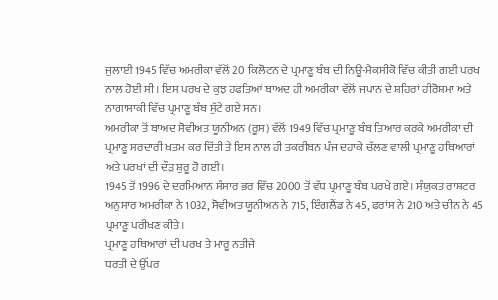ਜੁਲਾਈ 1945 ਵਿੱਚ ਅਮਰੀਕਾ ਵੱਲੋਂ 20 ਕਿਲੋਟਨ ਦੇ ਪ੍ਰਮਾਣੂ ਬੰਬ ਦੀ ਨਿਊ-ਮੈਕਸੀਕੋ ਵਿੱਚ ਕੀਤੀ ਗਈ ਪਰਖ ਨਾਲ ਹੋਈ ਸੀ। ਇਸ ਪਰਖ ਦੇ ਕੁਝ ਹਫਤਿਆਂ ਬਾਅਦ ਹੀ ਅਮਰੀਕਾ ਵੱਲੋਂ ਜਪਾਨ ਦੇ ਸ਼ਹਿਰਾਂ ਹੀਰੋਸ਼ਮਾ ਅਤੇ ਨਾਗਾਸਾਕੀ ਵਿੱਚ ਪ੍ਰਮਾਣੂ ਬੰਬ ਸੁੱਟੇ ਗਏ ਸਨ।
ਅਮਰੀਕਾ ਤੋਂ ਬਾਅਦ ਸੋਵੀਅਤ ਯੂਨੀਅਨ (ਰੂਸ) ਵੱਲੋਂ 1949 ਵਿੱਚ ਪ੍ਰਮਾਣੂ ਬੰਬ ਤਿਆਰ ਕਰਕੇ ਅਮਰੀਕਾ ਦੀ ਪ੍ਰਮਾਣੂ ਸਰਦਾਰੀ ਖਤਮ ਕਰ ਦਿੱਤੀ ਤੇ ਇਸ ਨਾਲ ਹੀ ਤਕਰੀਬਨ ਪੰਜ ਦਹਾਕੇ ਚੱਲਣ ਵਾਲੀ ਪ੍ਰਮਾਣੂ ਹਥਿਆਰਾਂ ਅਤੇ ਪਰਖਾਂ ਦੀ ਦੌੜ ਸ਼ੁਰੂ ਹੋ ਗਈ।
1945 ਤੋਂ 1996 ਦੇ ਦਰਮਿਆਨ ਸੰਸਾਰ ਭਰ ਵਿੱਚ 2000 ਤੋਂ ਵੱਧ ਪ੍ਰਮਾਣੂ ਬੰਬ ਪਰਖੇ ਗਏ। ਸੰਯੁਕਤ ਰਾਸ਼ਟਰ ਅਨੁਸਾਰ ਅਮਰੀਕਾ ਨੇ 1032, ਸੋਵੀਅਤ ਯੂਨੀਅਨ ਨੇ 715, ਇੰਗਲੈਂਡ ਨੇ 45, ਫਰਾਂਸ ਨੇ 210 ਅਤੇ ਚੀਨ ਨੇ 45 ਪ੍ਰਮਾਣੂ ਪਰੀਖਣ ਕੀਤੇ।
ਪ੍ਰਮਾਣੂ ਹਥਿਆਰਾਂ ਦੀ ਪਰਖ ਤੇ ਮਾਰੂ ਨਤੀਜੇ
ਧਰਤੀ ਦੇ ਉੱਪਰ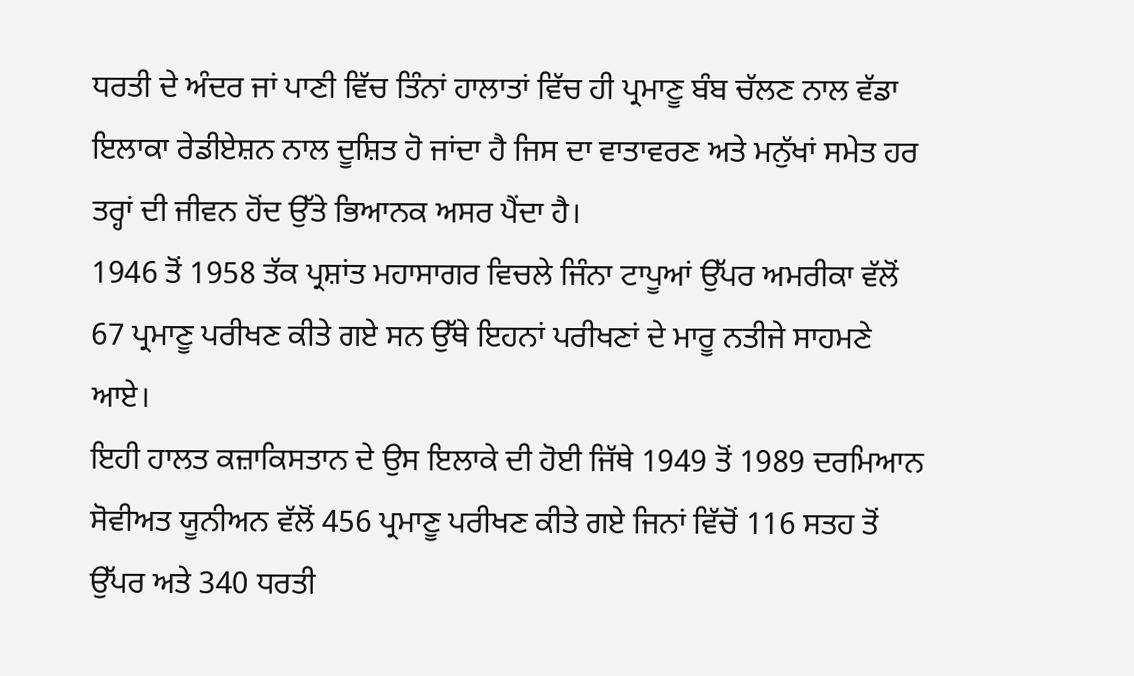ਧਰਤੀ ਦੇ ਅੰਦਰ ਜਾਂ ਪਾਣੀ ਵਿੱਚ ਤਿੰਨਾਂ ਹਾਲਾਤਾਂ ਵਿੱਚ ਹੀ ਪ੍ਰਮਾਣੂ ਬੰਬ ਚੱਲਣ ਨਾਲ ਵੱਡਾ ਇਲਾਕਾ ਰੇਡੀਏਸ਼ਨ ਨਾਲ ਦੂਸ਼ਿਤ ਹੋ ਜਾਂਦਾ ਹੈ ਜਿਸ ਦਾ ਵਾਤਾਵਰਣ ਅਤੇ ਮਨੁੱਖਾਂ ਸਮੇਤ ਹਰ ਤਰ੍ਹਾਂ ਦੀ ਜੀਵਨ ਹੋਂਦ ਉੱਤੇ ਭਿਆਨਕ ਅਸਰ ਪੈਂਦਾ ਹੈ।
1946 ਤੋਂ 1958 ਤੱਕ ਪ੍ਰਸ਼ਾਂਤ ਮਹਾਸਾਗਰ ਵਿਚਲੇ ਜਿੰਨਾ ਟਾਪੂਆਂ ਉੱਪਰ ਅਮਰੀਕਾ ਵੱਲੋਂ 67 ਪ੍ਰਮਾਣੂ ਪਰੀਖਣ ਕੀਤੇ ਗਏ ਸਨ ਉੱਥੇ ਇਹਨਾਂ ਪਰੀਖਣਾਂ ਦੇ ਮਾਰੂ ਨਤੀਜੇ ਸਾਹਮਣੇ ਆਏ।
ਇਹੀ ਹਾਲਤ ਕਜ਼ਾਕਿਸਤਾਨ ਦੇ ਉਸ ਇਲਾਕੇ ਦੀ ਹੋਈ ਜਿੱਥੇ 1949 ਤੋਂ 1989 ਦਰਮਿਆਨ ਸੋਵੀਅਤ ਯੂਨੀਅਨ ਵੱਲੋਂ 456 ਪ੍ਰਮਾਣੂ ਪਰੀਖਣ ਕੀਤੇ ਗਏ ਜਿਨਾਂ ਵਿੱਚੋਂ 116 ਸਤਹ ਤੋਂ ਉੱਪਰ ਅਤੇ 340 ਧਰਤੀ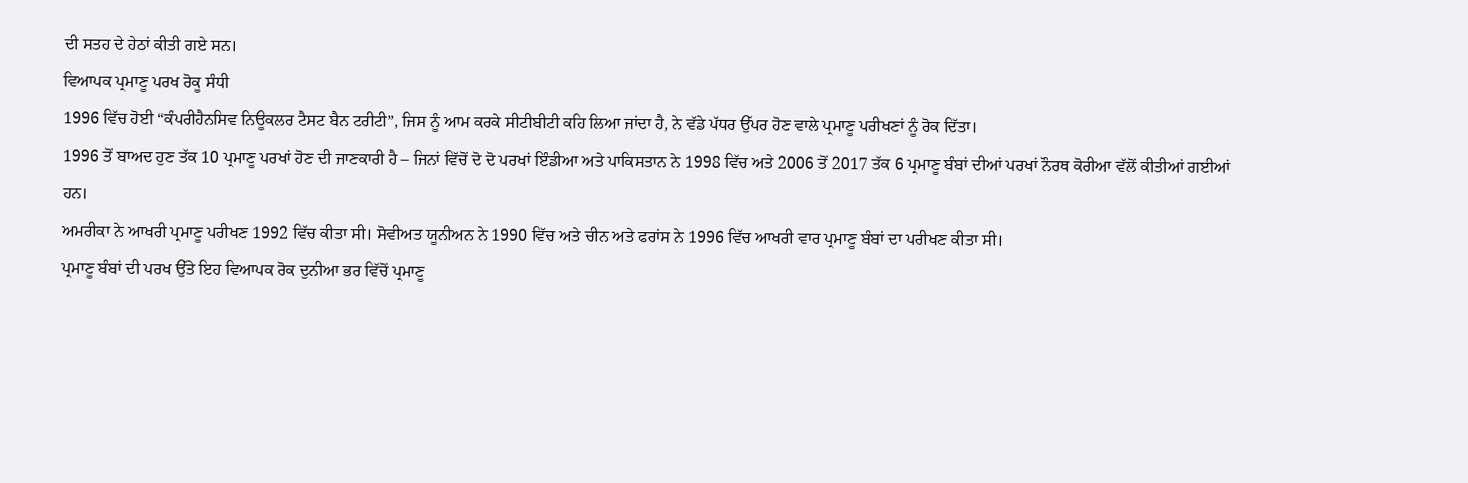ਦੀ ਸਤਹ ਦੇ ਹੇਠਾਂ ਕੀਤੀ ਗਏ ਸਨ।
ਵਿਆਪਕ ਪ੍ਰਮਾਣੂ ਪਰਖ ਰੋਕੂ ਸੰਧੀ
1996 ਵਿੱਚ ਹੋਈ “ਕੰਪਰੀਹੈਨਸਿਵ ਨਿਊਕਲਰ ਟੈਸਟ ਬੈਨ ਟਰੀਟੀ”, ਜਿਸ ਨੂੰ ਆਮ ਕਰਕੇ ਸੀਟੀਬੀਟੀ ਕਹਿ ਲਿਆ ਜਾਂਦਾ ਹੈ, ਨੇ ਵੱਡੇ ਪੱਧਰ ਉੱਪਰ ਹੋਣ ਵਾਲੇ ਪ੍ਰਮਾਣੂ ਪਰੀਖਣਾਂ ਨੂੰ ਰੋਕ ਦਿੱਤਾ।
1996 ਤੋਂ ਬਾਅਦ ਹੁਣ ਤੱਕ 10 ਪ੍ਰਮਾਣੂ ਪਰਖਾਂ ਹੋਣ ਦੀ ਜਾਣਕਾਰੀ ਹੈ – ਜਿਨਾਂ ਵਿੱਚੋਂ ਦੋ ਦੋ ਪਰਖਾਂ ਇੰਡੀਆ ਅਤੇ ਪਾਕਿਸਤਾਨ ਨੇ 1998 ਵਿੱਚ ਅਤੇ 2006 ਤੋਂ 2017 ਤੱਕ 6 ਪ੍ਰਮਾਣੂ ਬੰਬਾਂ ਦੀਆਂ ਪਰਖਾਂ ਨੌਰਥ ਕੋਰੀਆ ਵੱਲੋਂ ਕੀਤੀਆਂ ਗਈਆਂ ਹਨ।
ਅਮਰੀਕਾ ਨੇ ਆਖਰੀ ਪ੍ਰਮਾਣੂ ਪਰੀਖਣ 1992 ਵਿੱਚ ਕੀਤਾ ਸੀ। ਸੋਵੀਅਤ ਯੂਨੀਅਨ ਨੇ 1990 ਵਿੱਚ ਅਤੇ ਚੀਨ ਅਤੇ ਫਰਾਂਸ ਨੇ 1996 ਵਿੱਚ ਆਖਰੀ ਵਾਰ ਪ੍ਰਮਾਣੂ ਬੰਬਾਂ ਦਾ ਪਰੀਖਣ ਕੀਤਾ ਸੀ।
ਪ੍ਰਮਾਣੂ ਬੰਬਾਂ ਦੀ ਪਰਖ ਉੱਤੇ ਇਹ ਵਿਆਪਕ ਰੋਕ ਦੁਨੀਆ ਭਰ ਵਿੱਚੋਂ ਪ੍ਰਮਾਣੂ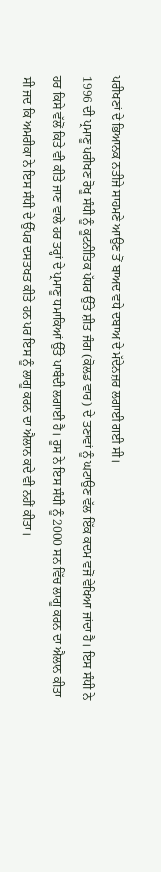ਪਰੀਖਣਾਂ ਦੇ ਭਿਆਨਕ ਨਤੀਜੇ ਸਾਹਮਣੇ ਆਉਣ ਤੋਂ ਬਾਅਦ ਵਧੇ ਦਬਾਅ ਦੇ ਮੱਦੇਨਜ਼ਰ ਲਗਾਈ ਗਈ ਸੀ।
1996 ਦੀ ਪ੍ਰਮਾਣੂ ਪਰੀਖਣ ਰੋਖੂ ਸੰਧੀ ਨੂੰ ਕੂਟਨੀਤਿਕ ਪੱਧਰ ਉੱਤੇ ਸ਼ੀਤ ਜੰਗ (ਕੋਲਡ ਵਾਰ) ਦੇ ਤਣਾਵਾਂ ਨੂੰ ਘਟਾਉਣ ਵੱਲ ਇੱਕ ਕਦਮ ਵਜੋਂ ਵੇਖਿਆ ਜਾਂਦਾ ਹੈ। ਇਸ ਸੰਧੀ ਨੇ ਹਰ ਕਿਸੇ ਵੱਲੋਂ ਕਿਤੇ ਵੀ ਕੀਤੇ ਜਾਣ ਵਾਲੇ ਹਰ ਤਰ੍ਹਾਂ ਦੇ ਪ੍ਰਮਾਣੂ ਧਮਾਕਿਆਂ ਉੱਤੇ ਪਾਬੰਦੀ ਲਗਾਈ ਹੈ। ਰੂਸ ਨੇ ਇਸ ਸੰਧੀ ਨੂੰ 2000 ਸਨ ਵਿੱਚ ਲਾਗੂ ਕਰਨ ਦਾ ਐਲਾਨ ਕੀਤਾ ਸੀ ਜਦ ਕਿ ਅਮਰੀਕਾ ਨੇ ਇਸ ਸੰਧੀ ਦੇ ਉੱਪਰ ਦਸਤਖਤ ਕੀਤੇ ਹਨ ਪਰ ਇਸ ਨੂੰ ਲਾਗੂ ਕਰਨ ਦਾ ਐਲਾਨ ਕਦੇ ਵੀ ਨਹੀਂ ਕੀਤਾ।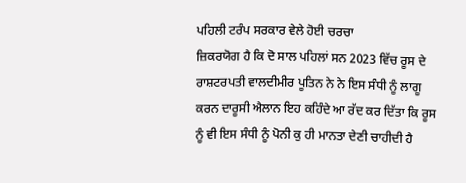ਪਹਿਲੀ ਟਰੰਪ ਸਰਕਾਰ ਵੇਲੇ ਹੋਈ ਚਰਚਾ
ਜ਼ਿਕਰਯੋਗ ਹੈ ਕਿ ਦੋ ਸਾਲ ਪਹਿਲਾਂ ਸਨ 2023 ਵਿੱਚ ਰੂਸ ਦੇ ਰਾਸ਼ਟਰਪਤੀ ਵਾਲਦੀਮੀਰ ਪੂਤਿਨ ਨੇ ਨੇ ਇਸ ਸੰਧੀ ਨੂੰ ਲਾਗੂ ਕਰਨ ਦਾਰੂਸੀ ਐਲਾਨ ਇਹ ਕਹਿੰਦੇ ਆ ਰੱਦ ਕਰ ਦਿੱਤਾ ਕਿ ਰੂਸ ਨੂੰ ਵੀ ਇਸ ਸੰਧੀ ਨੂੰ ਪੋਨੀ ਕੁ ਹੀ ਮਾਨਤਾ ਦੇਣੀ ਚਾਹੀਦੀ ਹੈ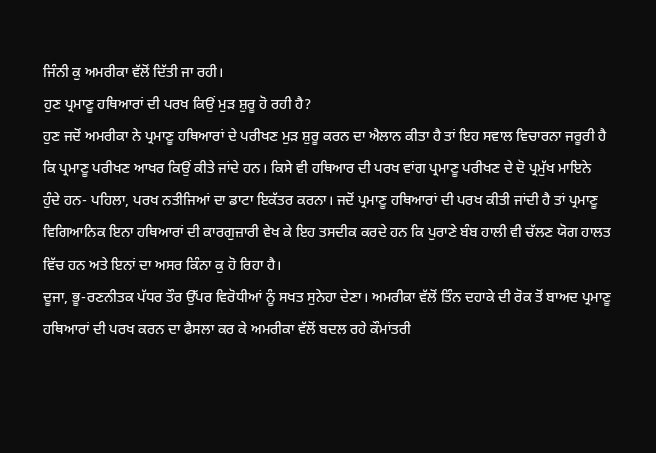ਜਿੰਨੀ ਕੁ ਅਮਰੀਕਾ ਵੱਲੋਂ ਦਿੱਤੀ ਜਾ ਰਹੀ।
ਹੁਣ ਪ੍ਰਮਾਣੂ ਹਥਿਆਰਾਂ ਦੀ ਪਰਖ ਕਿਉਂ ਮੁੜ ਸ਼ੁਰੂ ਹੋ ਰਹੀ ਹੈ?
ਹੁਣ ਜਦੋਂ ਅਮਰੀਕਾ ਨੇ ਪ੍ਰਮਾਣੂ ਹਥਿਆਰਾਂ ਦੇ ਪਰੀਖਣ ਮੁੜ ਸ਼ੁਰੂ ਕਰਨ ਦਾ ਐਲਾਨ ਕੀਤਾ ਹੈ ਤਾਂ ਇਹ ਸਵਾਲ ਵਿਚਾਰਨਾ ਜਰੂਰੀ ਹੈ ਕਿ ਪ੍ਰਮਾਣੂ ਪਰੀਖਣ ਆਖਰ ਕਿਉਂ ਕੀਤੇ ਜਾਂਦੇ ਹਨ। ਕਿਸੇ ਵੀ ਹਥਿਆਰ ਦੀ ਪਰਖ ਵਾਂਗ ਪ੍ਰਮਾਣੂ ਪਰੀਖਣ ਦੇ ਦੋ ਪ੍ਰਮੁੱਖ ਮਾਇਨੇ ਹੁੰਦੇ ਹਨ- ਪਹਿਲਾ, ਪਰਖ ਨਤੀਜਿਆਂ ਦਾ ਡਾਟਾ ਇਕੱਤਰ ਕਰਨਾ। ਜਦੋਂ ਪ੍ਰਮਾਣੂ ਹਥਿਆਰਾਂ ਦੀ ਪਰਖ ਕੀਤੀ ਜਾਂਦੀ ਹੈ ਤਾਂ ਪ੍ਰਮਾਣੂ ਵਿਗਿਆਨਿਕ ਇਨਾ ਹਥਿਆਰਾਂ ਦੀ ਕਾਰਗੁਜ਼ਾਰੀ ਵੇਖ ਕੇ ਇਹ ਤਸਦੀਕ ਕਰਦੇ ਹਨ ਕਿ ਪੁਰਾਣੇ ਬੰਬ ਹਾਲੀ ਵੀ ਚੱਲਣ ਯੋਗ ਹਾਲਤ ਵਿੱਚ ਹਨ ਅਤੇ ਇਨਾਂ ਦਾ ਅਸਰ ਕਿੰਨਾ ਕੁ ਹੋ ਰਿਹਾ ਹੈ।
ਦੂਜਾ, ਭੂ-ਰਣਨੀਤਕ ਪੱਧਰ ਤੌਰ ਉੱਪਰ ਵਿਰੋਧੀਆਂ ਨੂੰ ਸਖਤ ਸੁਨੇਹਾ ਦੇਣਾ। ਅਮਰੀਕਾ ਵੱਲੋਂ ਤਿੰਨ ਦਹਾਕੇ ਦੀ ਰੋਕ ਤੋਂ ਬਾਅਦ ਪ੍ਰਮਾਣੂ ਹਥਿਆਰਾਂ ਦੀ ਪਰਖ ਕਰਨ ਦਾ ਫੈਸਲਾ ਕਰ ਕੇ ਅਮਰੀਕਾ ਵੱਲੋਂ ਬਦਲ ਰਹੇ ਕੌਮਾਂਤਰੀ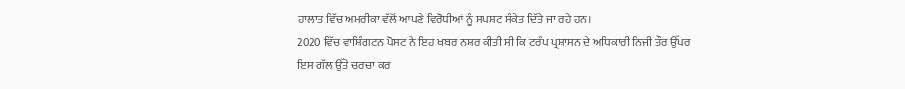ਹਾਲਾਤ ਵਿੱਚ ਅਮਰੀਕਾ ਵੱਲੋਂ ਆਪਣੇ ਵਿਰੋਧੀਆਂ ਨੂੰ ਸਪਸ਼ਟ ਸੰਕੇਤ ਦਿੱਤੇ ਜਾ ਰਹੇ ਹਨ।
2020 ਵਿੱਚ ਵਾਸ਼ਿੰਗਟਨ ਪੋਸਟ ਨੇ ਇਹ ਖਬਰ ਨਸ਼ਰ ਕੀਤੀ ਸੀ ਕਿ ਟਰੰਪ ਪ੍ਰਸ਼ਾਸਨ ਦੇ ਅਧਿਕਾਰੀ ਨਿਜੀ ਤੌਰ ਉੱਪਰ ਇਸ ਗੱਲ ਉੱਤੇ ਚਰਚਾ ਕਰ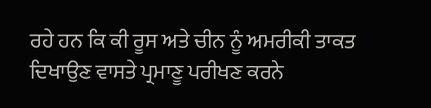ਰਹੇ ਹਨ ਕਿ ਕੀ ਰੂਸ ਅਤੇ ਚੀਨ ਨੂੰ ਅਮਰੀਕੀ ਤਾਕਤ ਦਿਖਾਉਣ ਵਾਸਤੇ ਪ੍ਰਮਾਣੂ ਪਰੀਖਣ ਕਰਨੇ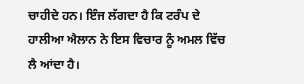ਚਾਹੀਦੇ ਹਨ। ਇੰਜ ਲੱਗਦਾ ਹੈ ਕਿ ਟਰੰਪ ਦੇ ਹਾਲੀਆ ਐਲਾਨ ਨੇ ਇਸ ਵਿਚਾਰ ਨੂੰ ਅਮਲ ਵਿੱਚ ਲੈ ਆਂਦਾ ਹੈ।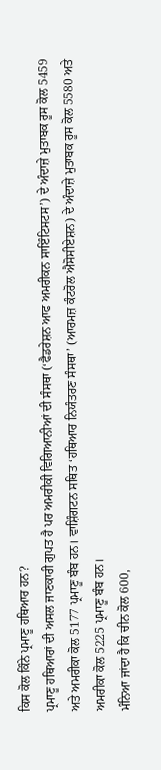ਕਿਸ ਕੋਲ ਕਿੰਨੇ ਪ੍ਰਮਾਣੂ ਹਥਿਆਰ ਹਨ?
ਪ੍ਰਮਾਣੂ ਹਥਿਆਰਾਂ ਦੀ ਅਸਲ ਜਾਣਕਾਰੀ ਗੁਪਤ ਹੈ ਪਰ ਅਮਰੀਕੀ ਵਿਗਿਆਨੀਆਂ ਦੀ ਸੰਸਥਾ (‘ਫੈਡਰੇਸ਼ਨ ਆਫ ਅਮਰੀਕਨ ਸਾਇੰਟਿਸਟਸ’) ਦੇ ਅੰਦਾਜ਼ੇ ਮੁਤਾਬਕ ਰੂਸ ਕੋਲ 5459 ਅਤੇ ਅਮਰੀਕਾ ਕੋਲ 5177 ਪ੍ਰਮਾਣੂ ਬੰਬ ਹਨ। ਵਾਸ਼ਿੰਗਟਨ ਸਥਿਤ ‘ਹਥਿਆਰ ਨਿਯੰਤਰਣ ਸੰਸਥਾ’ (ਆਰਮਜ਼ ਕੰਟਰੋਲ ਐਸੋਸੀਏਸ਼ਨ) ਦੇ ਅੰਦਾਜ਼ੇ ਮੁਤਾਬਕ ਰੂਸ ਕੋਲ 5580 ਅਤੇ ਅਮਰੀਕਾ ਕੋਲ 5225 ਪ੍ਰਮਾਣੂ ਬੰਬ ਹਨ।
ਮੰਨਿਆ ਜਾਂਦਾ ਹੈ ਕਿ ਚੀਨ ਕੋਲ 600,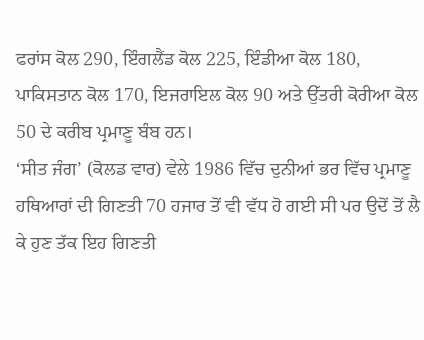ਫਰਾਂਸ ਕੋਲ 290, ਇੰਗਲੈਂਡ ਕੋਲ 225, ਇੰਡੀਆ ਕੋਲ 180, ਪਾਕਿਸਤਾਨ ਕੋਲ 170, ਇਜਰਾਇਲ ਕੋਲ 90 ਅਤੇ ਉੱਤਰੀ ਕੋਰੀਆ ਕੋਲ 50 ਦੇ ਕਰੀਬ ਪ੍ਰਮਾਣੂ ਬੰਬ ਹਨ।
‘ਸੀਤ ਜੰਗ’ (ਕੋਲਡ ਵਾਰ) ਵੇਲੇ 1986 ਵਿੱਚ ਦੁਨੀਆਂ ਭਰ ਵਿੱਚ ਪ੍ਰਮਾਣੂ ਹਥਿਆਰਾਂ ਦੀ ਗਿਣਤੀ 70 ਹਜਾਰ ਤੋਂ ਵੀ ਵੱਧ ਹੋ ਗਈ ਸੀ ਪਰ ਉਦੋਂ ਤੋਂ ਲੈ ਕੇ ਹੁਣ ਤੱਕ ਇਹ ਗਿਣਤੀ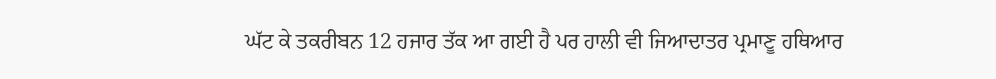ਘੱਟ ਕੇ ਤਕਰੀਬਨ 12 ਹਜਾਰ ਤੱਕ ਆ ਗਈ ਹੈ ਪਰ ਹਾਲੀ ਵੀ ਜਿਆਦਾਤਰ ਪ੍ਰਮਾਣੂ ਹਥਿਆਰ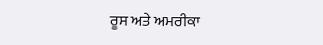ਰੂਸ ਅਤੇ ਅਮਰੀਕਾ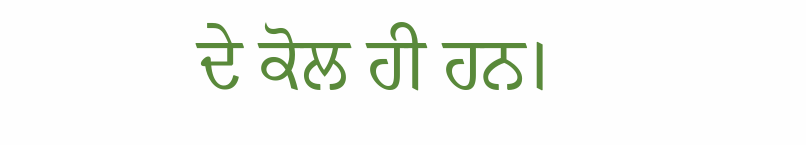ਦੇ ਕੋਲ ਹੀ ਹਨ।